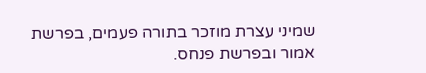שמיני עצרת מוזכר בתורה פעמים, בפרשת אמור ובפרשת פנחס.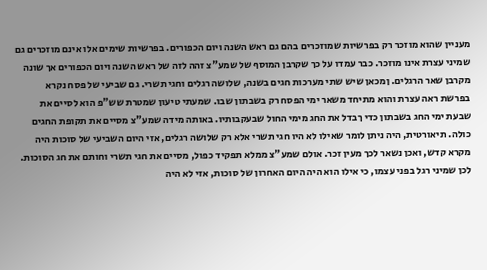מעניין שהוא מוזכר רק בפרשיות שמוזכרים בהם גם ראש השנה ויום הכפורים. בפרשיות שימים אלו אינם מוזכרים גם שמיני עצרת אינו מוזכר. כבר עמדו על כך שקרבן המוסף של שמע"צ זהה לזה של ראש השנה ויום הכפורים אך שונה מקרבן שאר הרגלים. ןמכאן שיש שתי מערכות חגים בשנה, שלושה רגלים וחגי תשרי. גם שביעי של פסח נקרא בפרשת ראה עצרת והוא מתיחד משאר ימי הפסח רק בשבתון שבו. שמעתי טיעון שמטרת שש"פ הוא לסיים את שבעת ימי החג בשבתון כדי ךבדל את החג מימי החול שבעקבותיו. באותה מידה שמע"צ מסיים את תקופת החגים כולה. תיאורטית, היה ניתן לומר שאילו לא היו חגי תשרי אלא רק שלושה רגלים, אזי היום השביעי של סוכות היה מקרא קדש, ואכן נשאר לכך מעין זכר. אולם שמע"צ ממלא תפקיד כפול, מסיים את חגי תשרי וחותם את חג הסוכות. לכן שמיני רגל בפני עצמו, כי אילו הוא היה היום האחרון של סוכות, אזי לא היה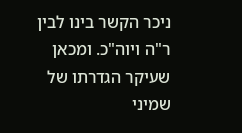ניכר הקשר בינו לבין ר"ה ויוה"כ. ומכאן שעיקר הגדרתו של שמיני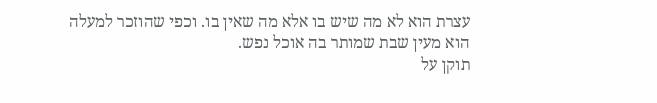עצרת הוא לא מה שיש בו אלא מה שאין בו. וכפי שהוזכר למעלה הוא מעין שבת שמותר בה אוכל נפש.
תוקן על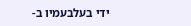ידי בעלבעמיו ב-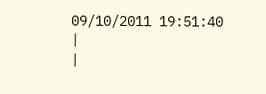09/10/2011 19:51:40
|
|